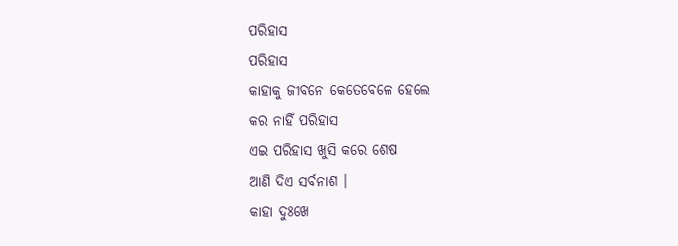ପରିହାସ
ପରିହାସ
କାହାକୁ ଜୀବନେ କେତେବେଳେ ହେଲେ
କର ନାହିଁ ପରିହାସ
ଏଇ ପରିହାସ ଖୁସି କରେ ଶେଷ
ଆଣି ଦିଏ ସର୍ବନାଶ ।
କାହା ଦୁଃଖେ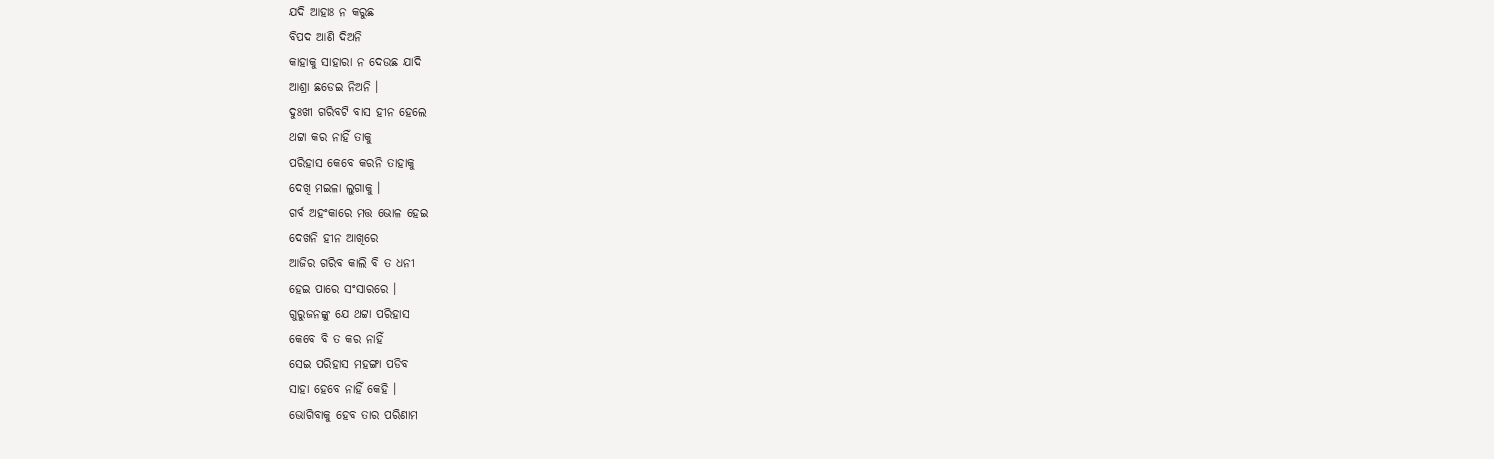ଯଦି ଆହାଃ ନ କରୁଛ
ବିପଦ ଆଣି ଦିଅନି
କାହାକୁ ସାହାରା ନ ଦେଉଛ ଯାଦି
ଆଶ୍ରା ଛଡେଇ ନିଅନି ।
ଦୁଃଖୀ ଗରିବଟି ବାସ ହୀନ ହେଲେ
ଥଟ୍ଟା କର ନାହିଁ ତାକୁ
ପରିହାସ କେବେ କରନି ତାହାକୁ
ଦେଖି ମଇଳା ଲୁଗାକୁ ।
ଗର୍ବ ଅହଂକାରେ ମତ୍ତ ଭୋଳ ହେଇ
ଦେଖନି ହୀନ ଆଖିରେ
ଆଜିର ଗରିବ କାଲି ବି ତ ଧନୀ
ହେଇ ପାରେ ସଂସାରରେ ।
ଗୁରୁଜନଙ୍କୁ ଯେ ଥଟ୍ଟା ପରିହାସ
କେବେ ବି ତ କର ନାହିଁ
ସେଇ ପରିହାସ ମହଙ୍ଗା ପଡିବ
ସାହା ହେବେ ନାହିଁ କେହି ।
ଭୋଗିବାକୁ ହେବ ତାର ପରିଣାମ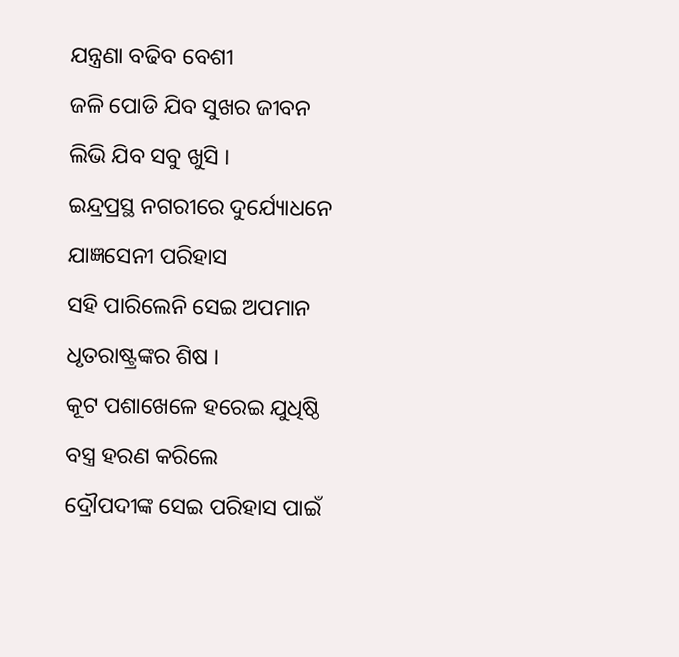ଯନ୍ତ୍ରଣା ବଢିବ ବେଶୀ
ଜଳି ପୋଡି ଯିବ ସୁଖର ଜୀବନ
ଲିଭି ଯିବ ସବୁ ଖୁସି ।
ଇନ୍ଦ୍ରପ୍ରସ୍ଥ ନଗରୀରେ ଦୁର୍ଯ୍ୟୋଧନେ
ଯାଜ୍ଞସେନୀ ପରିହାସ
ସହି ପାରିଲେନି ସେଇ ଅପମାନ
ଧୃତରାଷ୍ଟ୍ରଙ୍କର ଶିଷ ।
କୂଟ ପଶାଖେଳେ ହରେଇ ଯୁଧିଷ୍ଠି
ବସ୍ତ୍ର ହରଣ କରିଲେ
ଦ୍ରୌପଦୀଙ୍କ ସେଇ ପରିହାସ ପାଇଁ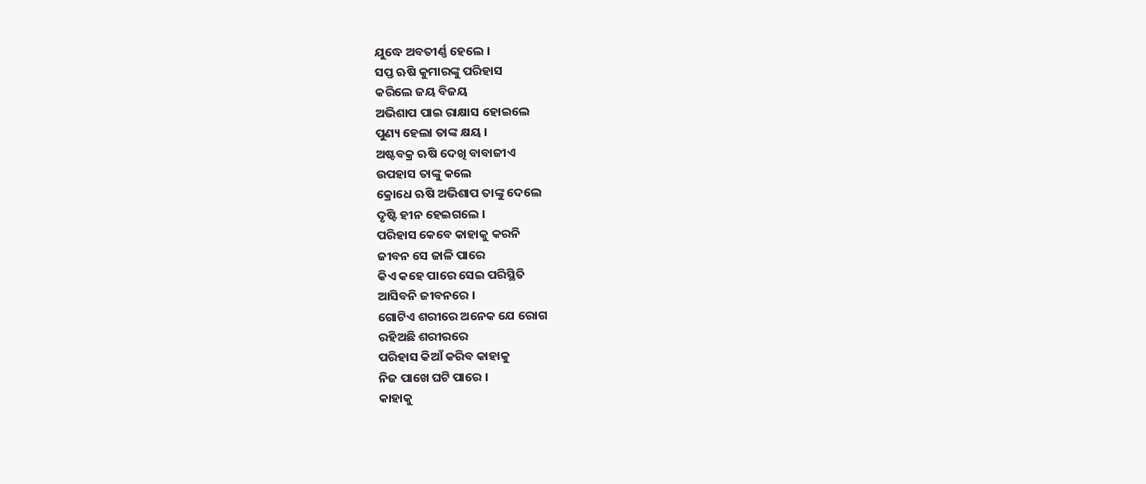ଯୁଦ୍ଧେ ଅବତୀର୍ଣ୍ଣ ହେଲେ ।
ସପ୍ତ ଋଷି କୁମାରଙ୍କୁ ପରିହାସ
କରିଲେ ଜୟ ବିଜୟ
ଅଭିଶାପ ପାଇ ରାକ୍ଷାସ ହୋଇଲେ
ପୁଣ୍ୟ ହେଲା ତାଙ୍କ କ୍ଷୟ ।
ଅଷ୍ଟବକ୍ର ଋଷି ଦେଖି ବାବାଜୀଏ
ଉପହାସ ତାଙ୍କୁ କଲେ
କ୍ରୋଧେ ଋଷି ଅଭିଶାପ ତାଙ୍କୁ ଦେଲେ
ଦୃଷ୍ଟି ହୀନ ହେଇଗଲେ ।
ପରିହାସ କେବେ କାହାକୁ କରନି
ଜୀବନ ସେ ଜାଳି ପାରେ
କିଏ କହେ ପାରେ ସେଇ ପରିସ୍ଥିତି
ଆସିବନି ଜୀବନରେ ।
ଗୋଟିଏ ଶରୀରେ ଅନେକ ଯେ ରୋଗ
ରହିଅଛି ଶରୀରରେ
ପରିହାସ କିଆଁ କରିବ କାହାକୁ
ନିଜ ପାଖେ ଘଟି ପାରେ ।
କାହାକୁ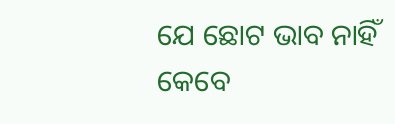ଯେ ଛୋଟ ଭାବ ନାହିଁ କେବେ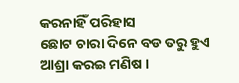କରନାହିଁ ପରିହାସ
ଛୋଟ ଚାରା ଦିନେ ବଡ ତରୁ ହୁଏ
ଆଶ୍ରା କରଇ ମଣିଷ ।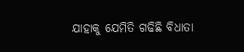ଯାହାକୁ ଯେମିତି ଗଢିଛି ବିଧାତା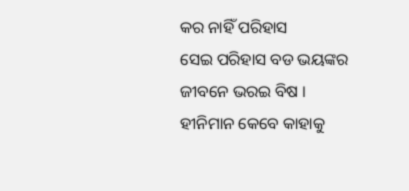କର ନାହିଁ ପରିହାସ
ସେଇ ପରିହାସ ବଡ ଭୟଙ୍କର
ଜୀବନେ ଭରଇ ବିଷ ।
ହୀନିମାନ କେବେ କାହାକୁ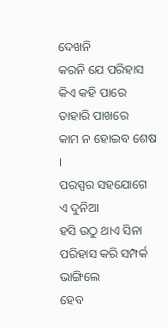ଦେଖନି
କରନି ଯେ ପରିହାସ
କିଏ କହି ପାରେ ତାହାରି ପାଖରେ
କାମ ନ ହୋଇବ ଶେଷ ।
ପରସ୍ପର ସହଯୋଗେ ଏ ଦୁନିଆ
ହସି ଉଠୁ ଥାଏ ସିନା
ପରିହାସ କରି ସମ୍ପର୍କ ଭାଙ୍ଗିଲେ
ହେବ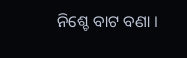ନିଶ୍ଚେ ବାଟ ବଣା ।